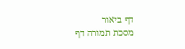דף ביאור
מסכת תמורה דף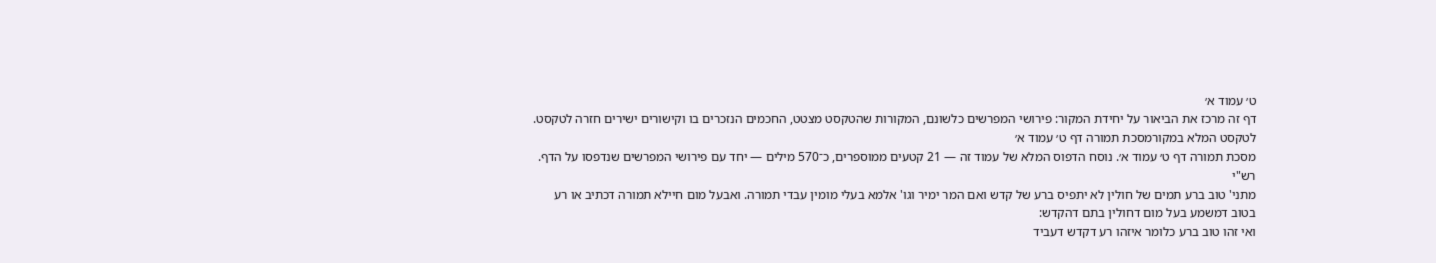ט׳ עמוד א׳
דף זה מרכז את הביאור על יחידת המקור: פירושי המפרשים כלשונם, המקורות שהטקסט מצטט, החכמים הנזכרים בו וקישורים ישירים חזרה לטקסט.
לטקסט המלא במקורמסכת תמורה דף ט׳ עמוד א׳
מסכת תמורה דף ט׳ עמוד א׳. נוסח הדפוס המלא של עמוד זה — 21 קטעים ממוספרים, כ־570 מילים — יחד עם פירושי המפרשים שנדפסו על הדף.
רש"י
מתני' טוב ברע תמים של חולין לא יתפיס ברע של קדש ואם המר ימיר וגו' אלמא בעלי מומין עבדי תמורה. ואבעל מום חיילא תמורה דכתיב או רע בטוב דמשמע בעל מום דחולין בתם דהקדש:
ואי זהו טוב ברע כלומר איזהו רע דקדש דעביד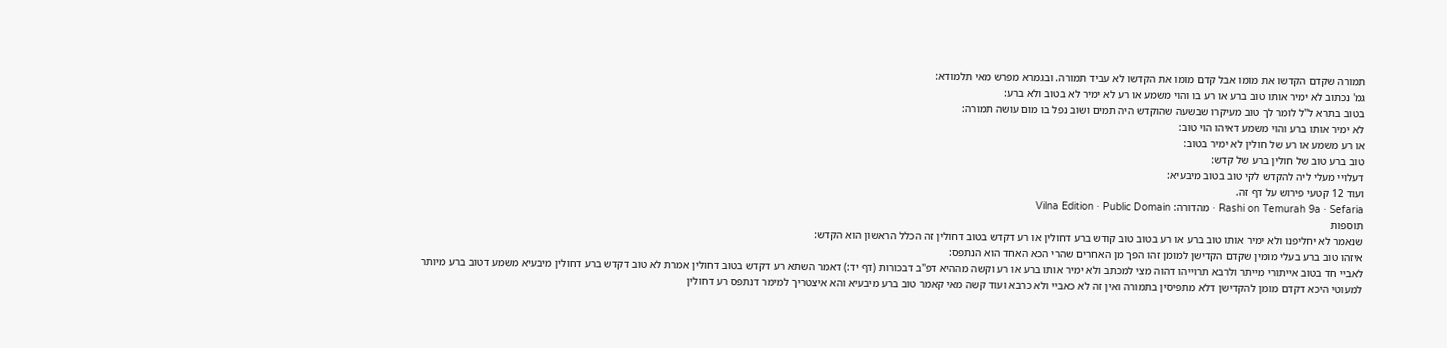תמורה שקדם הקדשו את מומו אבל קדם מומו את הקדשו לא עביד תמורה. ובגמרא מפרש מאי תלמודא:
גמ' נכתוב לא ימיר אותו טוב ברע או רע בו והוי משמע או רע לא ימיר לא בטוב ולא ברע:
בטוב בתרא ל"ל לומר לך טוב מעיקרו שבשעה שהוקדש היה תמים ושוב נפל בו מום עושה תמורה:
לא ימיר אותו ברע והוי משמע דאיהו הוי טוב:
או רע משמע או רע של חולין לא ימיר בטוב:
טוב ברע טוב של חולין ברע של קדש:
דעלויי מעלי ליה להקדש לקי טוב בטוב מיבעיא:
ועוד 12 קטעי פירוש על דף זה.
Rashi on Temurah 9a · Sefaria · מהדורה: Vilna Edition · Public Domain
תוספות
שנאמר לא יחליפנו ולא ימיר אותו טוב ברע או רע בטוב טוב קודש ברע דחולין או רע דקדש בטוב דחולין זה הכלל הראשון הוא הקדש:
איזהו טוב ברע בעלי מומין שקדם הקדישן למומן זהו הפך מן האחרים שהרי הכא האחד הוא הנתפס:
לאביי חד בטוב אייתורי מייתר ולרבא תרוייהו דהוה מצי למכתב ולא ימיר אותו ברע או רע וקשה מההיא דפ"ב דבכורות (דף יד:) דאמר השתא רע דקדש בטוב דחולין אמרת לא טוב דקדש ברע דחולין מיבעיא משמע דטוב ברע מיותר למעוטי היכא דקדם מומן להקדישן דלא מתפיסין בתמורה ואין זה לא כאביי ולא כרבא ועוד קשה מאי קאמר טוב ברע מיבעיא והא איצטריך למימר דנתפס רע דחולין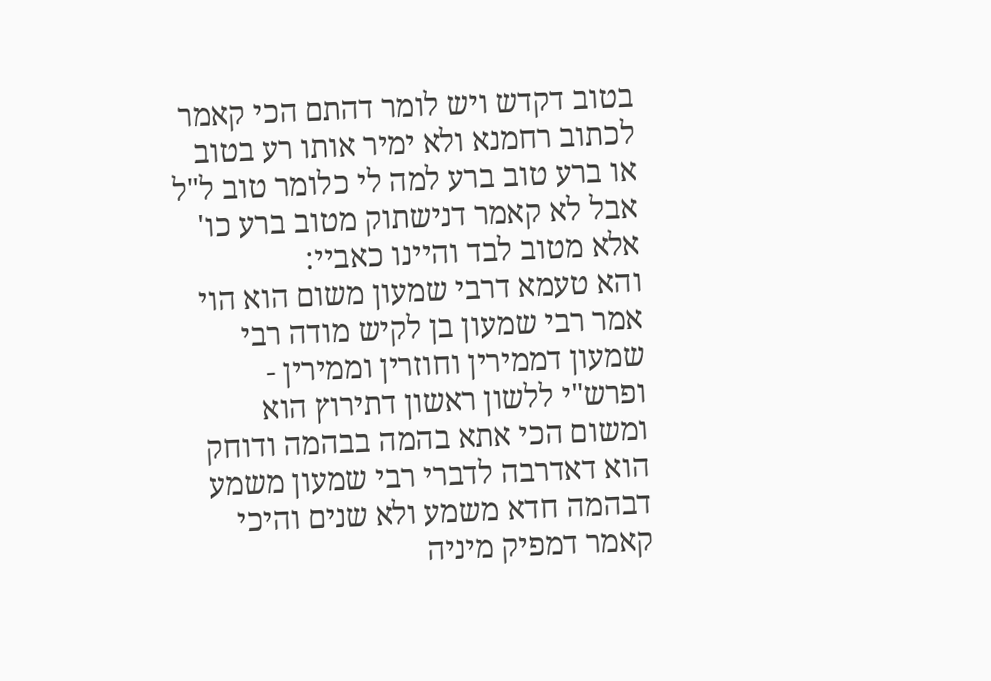בטוב דקדש ויש לומר דהתם הכי קאמר לכתוב רחמנא ולא ימיר אותו רע בטוב או ברע טוב ברע למה לי כלומר טוב ל"ל אבל לא קאמר דנישתוק מטוב ברע כו' אלא מטוב לבד והיינו כאביי:
והא טעמא דרבי שמעון משום הוא הוי אמר רבי שמעון בן לקיש מודה רבי שמעון דממירין וחוזרין וממירין - ופרש"י ללשון ראשון דתירוץ הוא ומשום הכי אתא בהמה בבהמה ודוחק הוא דאדרבה לדברי רבי שמעון משמע דבהמה חדא משמע ולא שנים והיכי קאמר דמפיק מיניה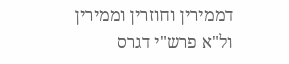דממירין וחוזרין וממירין ול"א פרש"י דגרס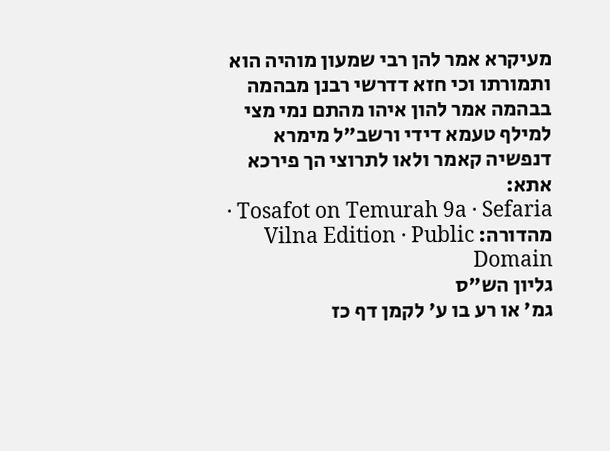מעיקרא אמר להן רבי שמעון מוהיה הוא ותמורתו וכי חזא דדרשי רבנן מבהמה בבהמה אמר להון איהו מהתם נמי מצי למילף טעמא דידי ורשב"ל מימרא דנפשיה קאמר ולאו לתרוצי הך פירכא אתא:
Tosafot on Temurah 9a · Sefaria · מהדורה: Vilna Edition · Public Domain
גליון הש"ס
גמ' או רע בו ע' לקמן דף כז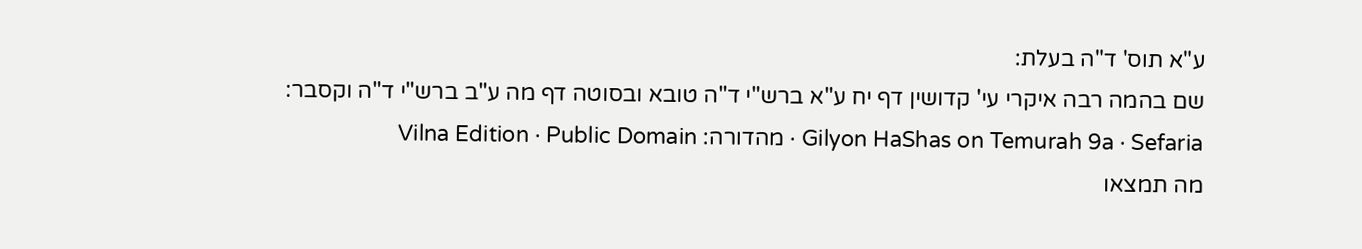ע"א תוס' ד"ה בעלת:
שם בהמה רבה איקרי עי' קדושין דף יח ע"א ברש"י ד"ה טובא ובסוטה דף מה ע"ב ברש"י ד"ה וקסבר:
Gilyon HaShas on Temurah 9a · Sefaria · מהדורה: Vilna Edition · Public Domain
מה תמצאו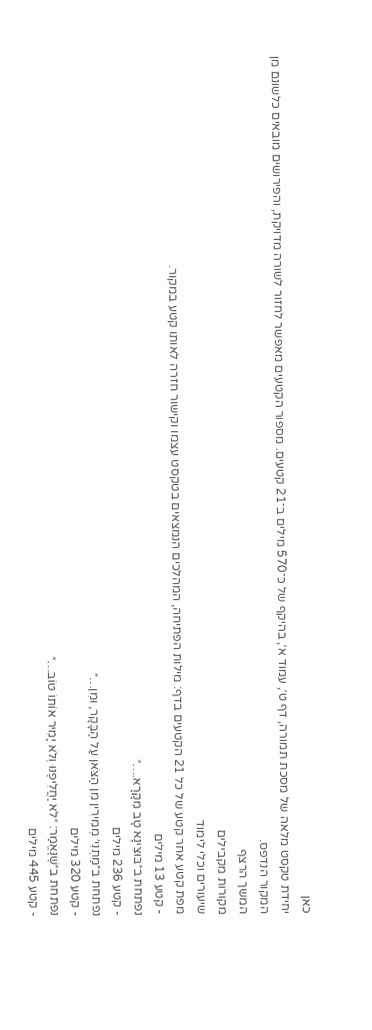כאן
יחידת טקסט מלאה של מסכת תמורה, דף ט׳, עמוד א׳, בהיקף של כ־570 מילים ב־21 קטעים. מספור הקטעים מאפשר לחזור לשורה מדויקת, והפירושים מובאים כלשונם מן המקור הנדפס.
המשך הרצף
מקורות מקבילים
שיעורים וכלי לימוד
מפת קטע אחר קטע של כל 21 הקטעים בדף: מילות הפתיחה, המהלכים הנמצאים בטקסט עצמו וקישור חזרה לאותו קטע במקור.
- קטע 13 מילים
נפתחת ב״בּוּצִינָא טָב מִקָּרָא.…״
- קטע 236 מילים
נפתחת ב״מַתְנִי׳ מְמִירִין מִן הַצֹּאן עַל הַבָּקָר, וּמִן…״
- קטע 320 מילים
נפתחת ב״שֶׁנֶּאֱמַר: ״לֹא יַחֲלִיפֶנּוּ וְלֹא יָמִיר אוֹתוֹ טוֹב…״
- קטע 445 מילים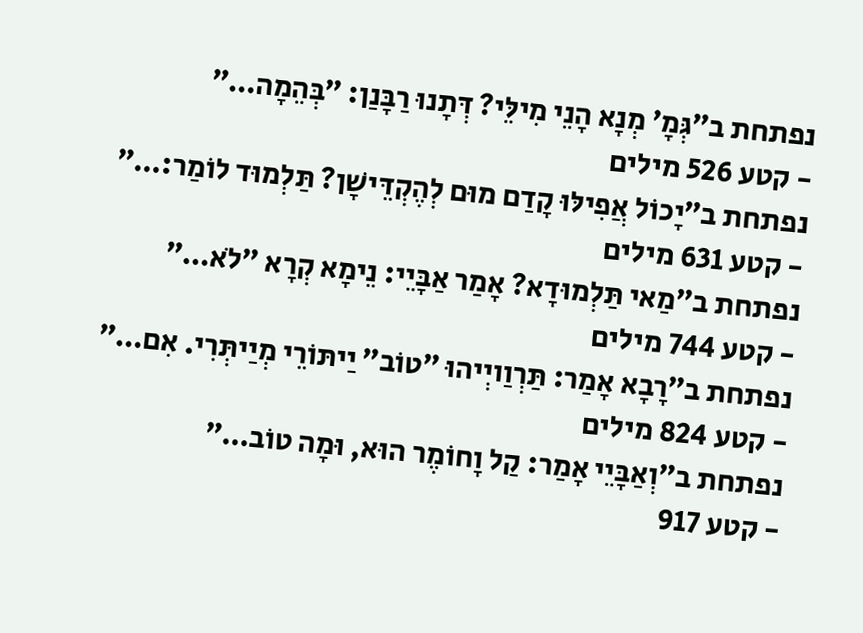נפתחת ב״גְּמָ׳ מְנָא הָנֵי מִילֵּי? דְּתָנוּ רַבָּנַן: ״בְּהֵמָה…״
- קטע 526 מילים
נפתחת ב״יָכוֹל אֲפִילּוּ קָדַם מוּם לְהֶקְדֵּישָׁן? תַּלְמוּד לוֹמַר:…״
- קטע 631 מילים
נפתחת ב״מַאי תַּלְמוּדָא? אָמַר אַבָּיֵי: נֵימָא קְרָא ״לֹא…״
- קטע 744 מילים
נפתחת ב״רָבָא אָמַר: תַּרְוַויְיהוּ ״טוֹב״ יַיתּוֹרֵי מְיַיתְּרִי. אִם…״
- קטע 824 מילים
נפתחת ב״וְאַבָּיֵי אָמַר: קַל וָחוֹמֶר הוּא, וּמָה טוֹב…״
- קטע 917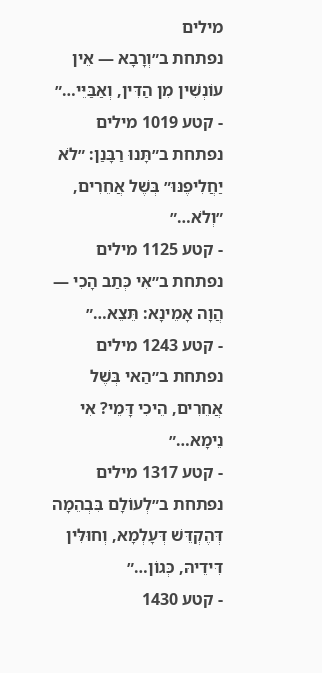מילים
נפתחת ב״וְרָבָא — אֵין עוֹנְשִׁין מִן הַדִּין, וְאַבַּיֵּי…״
- קטע 1019 מילים
נפתחת ב״תָּנוּ רַבָּנַן: ״לֹא יַחֲלִיפֶנּוּ״ בְּשֶׁל אֲחֵרִים, ״וְלֹא…״
- קטע 1125 מילים
נפתחת ב״אִי כְּתַב הָכִי — הֲוָה אָמֵינָא: תֵּצֵא…״
- קטע 1243 מילים
נפתחת ב״הַאי בְּשֶׁל אֲחֵרִים, הֵיכִי דָּמֵי? אִי נֵימָא…״
- קטע 1317 מילים
נפתחת ב״לְעוֹלָם בִּבְהֵמָה דְּהֶקְדֵּשׁ דְּעָלְמָא, וְחוּלִּין דִּידֵיהּ, כְּגוֹן…״
- קטע 1430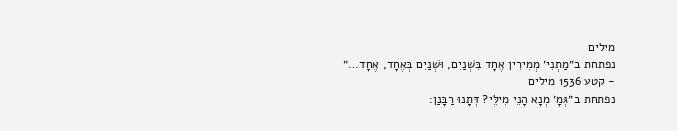מילים
נפתחת ב״מַתְנִי׳ מְמִירִין אֶחָד בִּשְׁנַיִם, וּשְׁנַיִם בְּאֶחָד, אֶחָד…״
- קטע 1536 מילים
נפתחת ב״גְּמָ׳ מְנָא הָנֵי מִילֵּי? דְּתָנוּ רַבָּנַן: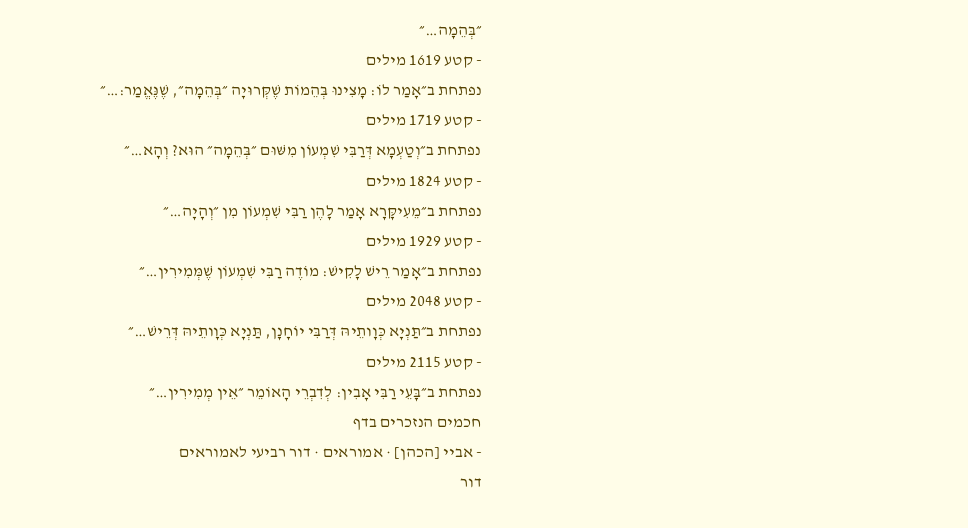״בְּהֵמָה…״
- קטע 1619 מילים
נפתחת ב״אָמַר לוֹ: מָצִינוּ בְּהֵמוֹת שֶׁקְּרוּיָה ״בְּהֵמָה״, שֶׁנֶּאֱמַר:…״
- קטע 1719 מילים
נפתחת ב״וְטַעְמָא דְּרַבִּי שִׁמְעוֹן מִשּׁוּם ״בְּהֵמָה״ הוּא? וְהָא…״
- קטע 1824 מילים
נפתחת ב״מֵעִיקָּרָא אָמַר לָהֶן רַבִּי שִׁמְעוֹן מִן ״וְהָיָה…״
- קטע 1929 מילים
נפתחת ב״אָמַר רֵישׁ לָקִישׁ: מוֹדֶה רַבִּי שִׁמְעוֹן שֶׁמְּמִירִין…״
- קטע 2048 מילים
נפתחת ב״תַּנְיָא כְּוָותֵיהּ דְּרַבִּי יוֹחָנָן, תַּנְיָא כְּוָותֵיהּ דְּרֵישׁ…״
- קטע 2115 מילים
נפתחת ב״בָּעֵי רַבִּי אָבִין: לְדִבְרֵי הָאוֹמֵר ״אֵין מְמִירִין…״
חכמים הנזכרים בדף
- אביי [הכהן] · אמוראים · דור רביעי לאמוראים
דור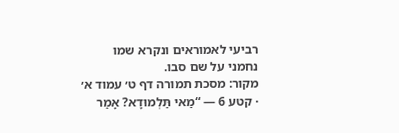רביעי לאמוראים ונקרא שמו נחמני על שם סבו.
מקור: מסכת תמורה דף ט׳ עמוד א׳ · קטע 6 — “מַאי תַּלְמוּדָא? אָמַר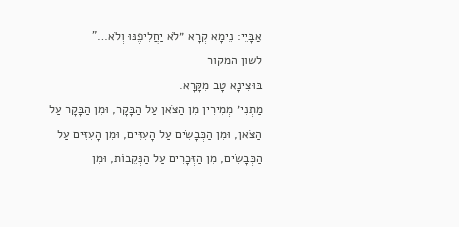אַבָּיֵי: נֵימָא קְרָא ״לֹא יַחֲלִיפֶנּוּ וְלֹא…”
לשון המקור
בּוּצִינָא טָב מִקָּרָא.
מַתְנִי׳ מְמִירִין מִן הַצֹּאן עַל הַבָּקָר, וּמִן הַבָּקָר עַל הַצֹּאן, וּמִן הַכְּבָשִׂים עַל הָעִזִּים, וּמִן הָעִזִּים עַל הַכְּבָשִׂים, מִן הַזְּכָרִים עַל הַנְּקֵבוֹת, וּמִן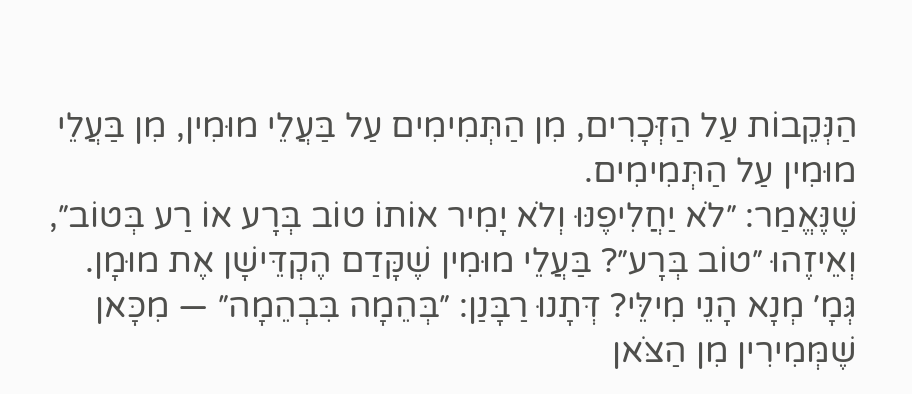הַנְּקֵבוֹת עַל הַזְּכָרִים, מִן הַתְּמִימִים עַל בַּעֲלֵי מוּמִין, מִן בַּעֲלֵי מוּמִין עַל הַתְּמִימִים.
שֶׁנֶּאֱמַר: ״לֹא יַחֲלִיפֶנּוּ וְלֹא יָמִיר אוֹתוֹ טוֹב בְּרָע אוֹ רַע בְּטוֹב״, וְאֵיזֶהוּ ״טוֹב בְּרָע״? בַּעֲלֵי מוּמִין שֶׁקָּדַם הֶקְדֵּישָׁן אֶת מוּמָן.
גְּמָ׳ מְנָא הָנֵי מִילֵּי? דְּתָנוּ רַבָּנַן: ״בְּהֵמָה בִּבְהֵמָה״ — מִכָּאן שֶׁמְּמִירִין מִן הַצֹּאן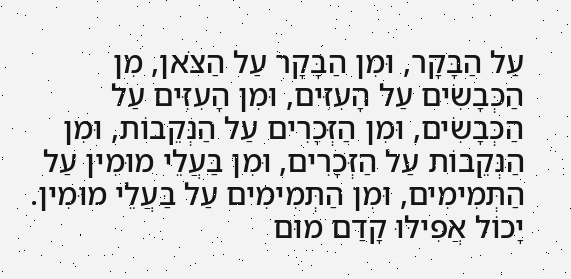עַל הַבָּקָר, וּמִן הַבָּקָר עַל הַצֹּאן, מִן הַכְּבָשִׂים עַל הָעִזִּים, וּמִן הָעִזִּים עַל הַכְּבָשִׂים, וּמִן הַזְּכָרִים עַל הַנְּקֵבוֹת, וּמִן הַנְּקֵבוֹת עַל הַזְּכָרִים, וּמִן בַּעֲלֵי מוּמִין עַל הַתְּמִימִים, וּמִן הַתְּמִימִים עַל בַּעֲלֵי מוּמִין.
יָכוֹל אֲפִילּוּ קָדַם מוּם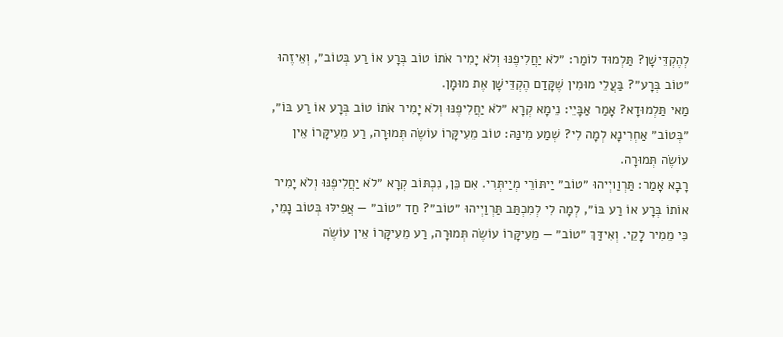לְהֶקְדֵּישָׁן? תַּלְמוּד לוֹמַר: ״לֹא יַחֲלִיפֶנּוּ וְלֹא יָמִיר אֹתוֹ טוֹב בְּרָע אוֹ רַע בְּטוֹב״, וְאֵיזֶהוּ ״טוֹב בְּרָע״? בַּעֲלֵי מוּמִין שֶׁקָּדַם הֶקְדֵּישָׁן אֶת מוּמָן.
מַאי תַּלְמוּדָא? אָמַר אַבָּיֵי: נֵימָא קְרָא ״לֹא יַחֲלִיפֶנּוּ וְלֹא יָמִיר אֹתוֹ טוֹב בְּרָע אוֹ רַע בּוֹ״, ״בְּטוֹב״ אַחְרִינָא לְמָה לִי? שְׁמַע מִינַּהּ: טוֹב מֵעִיקָּרוֹ עוֹשֶׂה תְּמוּרָה, רַע מֵעִיקָּרוֹ אֵין עוֹשֶׂה תְּמוּרָה.
רָבָא אָמַר: תַּרְוַויְיהוּ ״טוֹב״ יַיתּוֹרֵי מְיַיתְּרִי. אִם כֵּן, נִכְתּוֹב קְרָא ״לֹא יַחֲלִיפֶנּוּ וְלֹא יָמִיר אוֹתוֹ בְּרָע אוֹ רַע בּוֹ״, לְמָה לִי לְמִכְתַּב תַּרְוַיְיהוּ ״טוֹב״? חַד ״טוֹב״ — אֲפִילּוּ בְּטוֹב נָמֵי, כִּי מֵמִיר לָקֵי. וְאִידַּךְ ״טוֹב״ — מֵעִיקָּרוֹ עוֹשֶׂה תְּמוּרָה, רַע מֵעִיקָּרוֹ אֵין עוֹשֶׂה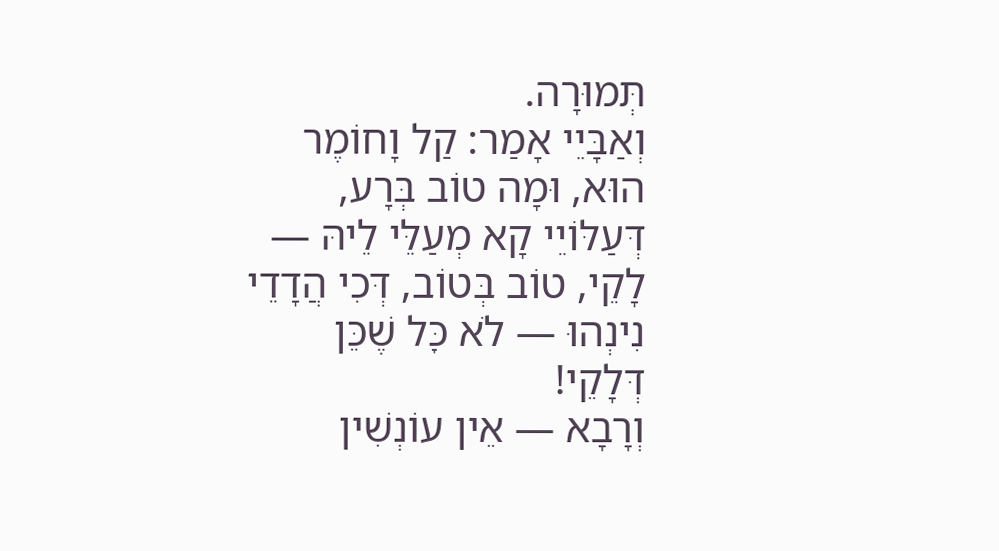תְּמוּרָה.
וְאַבָּיֵי אָמַר: קַל וָחוֹמֶר הוּא, וּמָה טוֹב בְּרָע, דְּעַלּוֹיֵי קָא מְעַלֵּי לֵיהּ — לָקֵי, טוֹב בְּטוֹב, דְּכִי הֲדָדֵי נִינְהוּ — לֹא כׇּל שֶׁכֵּן דְּלָקֵי!
וְרָבָא — אֵין עוֹנְשִׁין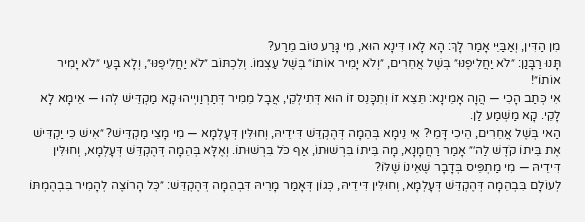מִן הַדִּין, וְאַבַּיֵּי אָמַר לָךְ: הָא לָאו דִּינָא הוּא, מִי גָּרַע טוֹב מֵרַע?
תָּנוּ רַבָּנַן: ״לֹא יַחֲלִיפֶנּוּ״ בְּשֶׁל אֲחֵרִים, ״וְלֹא יָמִיר אוֹתוֹ״ בְּשֶׁל עַצְמוֹ. וְלִכְתּוֹב ״לֹא יַחֲלִיפֶנּוּ״, וְלָא בָּעֵי ״לֹא יָמִיר אוֹתוֹ״!
אִי כְּתַב הָכִי — הֲוָה אָמֵינָא: תֵּצֵא זוֹ וְתִכָּנֵס זוֹ הוּא דְּתִילְקֵי, אֲבָל מֵמִיר דְּתַרְוַויְיהוּ קָא מַקְדֵּישׁ לְהוּ — אֵימָא לָא לָקֵי. קָא מַשְׁמַע לַן.
הַאי בְּשֶׁל אֲחֵרִים, הֵיכִי דָּמֵי? אִי נֵימָא בְּהֵמָה דְּהֶקְדֵּשׁ דִּידֵיהּ, וְחוּלִּין דְּעָלְמָא — מִי מָצֵי מַקְדֵּישׁ? ״אִישׁ כִּי יַקְדִּישׁ אֶת בֵּיתוֹ קֹדֶשׁ לַה׳״ אָמַר רַחֲמָנָא, מָה בֵּיתוֹ בִּרְשׁוּתוֹ, אַף כֹּל בִּרְשׁוּתוֹ. וְאֶלָּא בְּהֵמָה דְּהֶקְדֵּשׁ דְּעָלְמָא, וְחוּלִּין דִּידֵיהּ — מִי מַתְפֵּיס בְּדָבָר שֶׁאֵינוֹ שֶׁלּוֹ?
לְעוֹלָם בִּבְהֵמָה דְּהֶקְדֵּשׁ דְּעָלְמָא, וְחוּלִּין דִּידֵיהּ, כְּגוֹן דְּאָמַר מָרֵיהּ דִּבְהֵמָה דְּהֶקְדֵּשׁ: ״כׇּל הָרוֹצֶה לְהָמִיר בִּבְהֶמְתּוֹ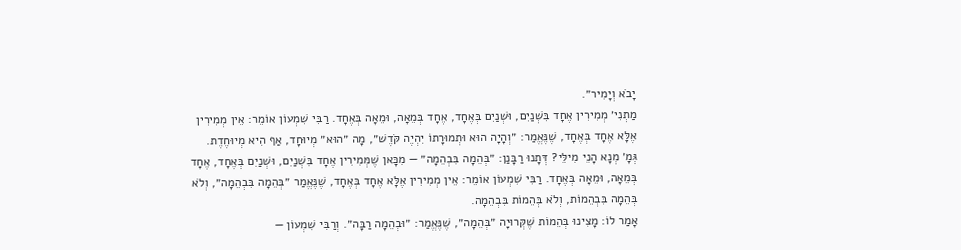יָבֹא וְיָמִיר״.
מַתְנִי׳ מְמִירִין אֶחָד בִּשְׁנַיִם, וּשְׁנַיִם בְּאֶחָד, אֶחָד בְּמֵאָה, וּמֵאָה בְּאֶחָד. רַבִּי שִׁמְעוֹן אוֹמֵר: אֵין מְמִירִין אֶלָּא אֶחָד בְּאֶחָד, שֶׁנֶּאֱמַר: ״וְהָיָה הוּא וּתְמוּרָתוֹ יִהְיֶה קֹּדֶשׁ״, מָה ״הוּא״ מְיוּחָד, אַף הִיא מְיוּחֶדֶת.
גְּמָ׳ מְנָא הָנֵי מִילֵּי? דְּתָנוּ רַבָּנַן: ״בְּהֵמָה בִּבְהֵמָה״ — מִכָּאן שֶׁמְּמִירִין אֶחָד בִּשְׁנַיִם, וּשְׁנַיִם בְּאֶחָד, אֶחָד בְּמֵאָה, וּמֵאָה בְּאֶחָד. רַבִּי שִׁמְעוֹן אוֹמֵר: אֵין מְמִירִין אֶלָּא אֶחָד בְּאֶחָד, שֶׁנֶּאֱמַר ״בְּהֵמָה בִּבְהֵמָה״, וְלֹא בְּהֵמָה בִּבְהֵמוֹת, וְלֹא בְּהֵמוֹת בִּבְהֵמָה.
אָמַר לוֹ: מָצִינוּ בְּהֵמוֹת שֶׁקְּרוּיָה ״בְּהֵמָה״, שֶׁנֶּאֱמַר: ״וּבְהֵמָה רַבָּה״. וְרַבִּי שִׁמְעוֹן —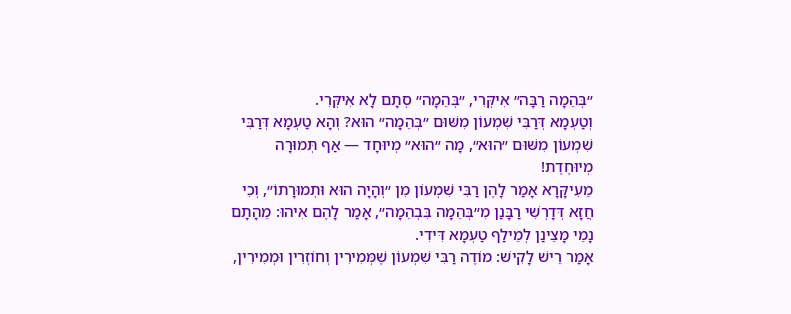״בְּהֵמָה רַבָּה״ אִיקְּרִי, ״בְּהֵמָה״ סְתָם לָא אִיקְּרִי.
וְטַעְמָא דְּרַבִּי שִׁמְעוֹן מִשּׁוּם ״בְּהֵמָה״ הוּא? וְהָא טַעְמָא דְּרַבִּי שִׁמְעוֹן מִשּׁוּם ״הוּא״, מָה ״הוּא״ מְיוּחָד — אַף תְּמוּרָה מְיוּחֶדֶת!
מֵעִיקָּרָא אָמַר לָהֶן רַבִּי שִׁמְעוֹן מִן ״וְהָיָה הוּא וּתְמוּרָתוֹ״, וְכִי חֲזָא דְּדָרְשִׁי רַבָּנַן מִ״בְּהֵמָה בִּבְהֵמָה״, אָמַר לָהֶם אִיהוּ: מֵהָתָם נָמֵי מָצֵינַן לְמֵילַף טַעְמָא דִּידִי.
אָמַר רֵישׁ לָקִישׁ: מוֹדֶה רַבִּי שִׁמְעוֹן שֶׁמְּמִירִין וְחוֹזְרִין וּמְמִירִין,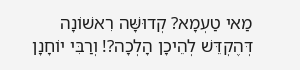מַאי טַעְמָא? קְדוּשָּׁה רִאשׁוֹנָה דְּהֶקְדֵּשׁ לְהֵיכָן הָלְכָה?! וְרַבִּי יוֹחָנָן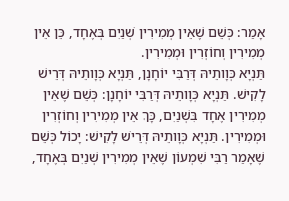אָמַר: כְּשֵׁם שֶׁאֵין מְמִירִין שְׁנַיִם בְּאֶחָד, כֵּן אֵין מְמִירִין וְחוֹזְרִין וּמְמִירִין.
תַּנְיָא כְּוָותֵיהּ דְּרַבִּי יוֹחָנָן, תַּנְיָא כְּוָותֵיהּ דְּרֵישׁ לָקִישׁ. תַּנְיָא כְּוָותֵיהּ דְּרַבִּי יוֹחָנָן: כְּשֵׁם שֶׁאֵין מְמִירִין אֶחָד בִּשְׁנַיִם, כָּךְ אֵין מְמִירִין וְחוֹזְרִין וּמְמִירִין. תַּנְיָא כְּוָותֵיהּ דְּרֵישׁ לָקִישׁ: יָכוֹל כְּשֵׁם שֶׁאָמַר רַבִּי שִׁמְעוֹן שֶׁאֵין מְמִירִין שְׁנַיִם בְּאֶחָד,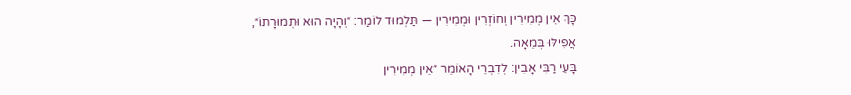כָּךְ אֵין מְמִירִין וְחוֹזְרִין וּמְמִירִין — תַּלְמוּד לוֹמַר: ״וְהָיָה הוּא וּתְמוּרָתוֹ״, אֲפִילּוּ בְּמֵאָה.
בָּעֵי רַבִּי אָבִין: לְדִבְרֵי הָאוֹמֵר ״אֵין מְמִירִין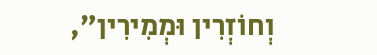וְחוֹזְרִין וּמְמִירִין״,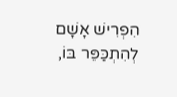הִפְרִישׁ אָשָׁם לְהִתְכַּפֵּר בּוֹ,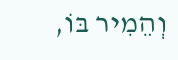וְהֵמִיר בּוֹ,